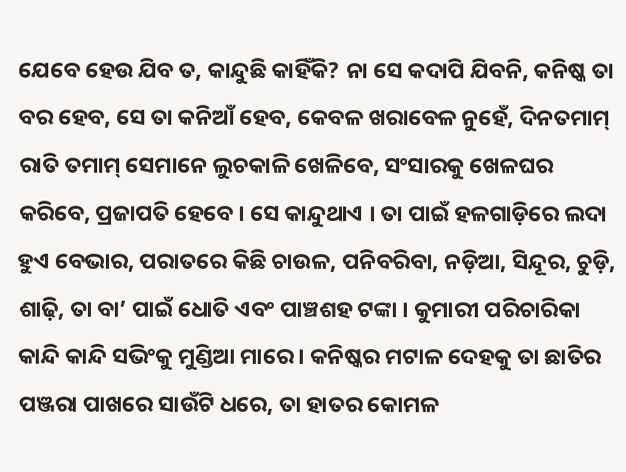ଯେବେ ହେଉ ଯିବ ତ, କାନ୍ଦୁଛି କାହିଁକି? ନା ସେ କଦାପି ଯିବନି, କନିଷ୍କ ତା ବର ହେବ, ସେ ତା କନିଆଁ ହେବ, କେବଳ ଖରାବେଳ ନୁହେଁ, ଦିନତମାମ୍ ରାତି ତମାମ୍ ସେମାନେ ଲୁଚକାଳି ଖେଳିବେ, ସଂସାରକୁ ଖେଳଘର କରିବେ, ପ୍ରଜାପତି ହେବେ । ସେ କାନ୍ଦୁଥାଏ । ତା ପାଇଁ ହଳଗାଡ଼ିରେ ଲଦା ହୁଏ ବେଭାର, ପରାତରେ କିଛି ଚାଉଳ, ପନିବରିବା, ନଡ଼ିଆ, ସିନ୍ଦୂର, ଚୁଡ଼ି, ଶାଢ଼ି, ତା ବା’ ପାଇଁ ଧୋତି ଏବଂ ପାଞ୍ଚଶହ ଟଙ୍କା । କୁମାରୀ ପରିଚାରିକା କାନ୍ଦି କାନ୍ଦି ସଭିଂକୁ ମୁଣ୍ଡିଆ ମାରେ । କନିଷ୍କର ମଟାଳ ଦେହକୁ ତା ଛାତିର ପଞ୍ଜରା ପାଖରେ ସାଉଁଟି ଧରେ, ତା ହାତର କୋମଳ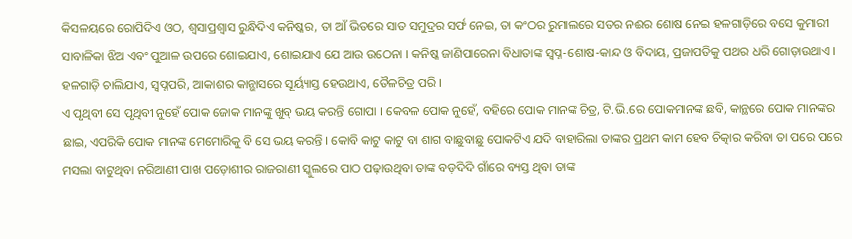କିସଳୟରେ ରୋପିଦିଏ ଓଠ, ଶ୍ୱସାପ୍ରଶ୍ୱାସ ରୁନ୍ଧିଦିଏ କନିଷ୍କର, ତା ଆଁ ଭିତରେ ସାତ ସମୁଦ୍ରର ସର୍ଫ ନେଇ, ତା କଂଠର ରୁମାଲରେ ସତର ନଈର ଶୋଷ ନେଇ ହଳଗାଡ଼ିରେ ବସେ କୁମାରୀ ସାବାଳିକା ଝିଅ ଏବଂ ପୁଆଳ ଉପରେ ଶୋଇଯାଏ, ଶୋଇଯାଏ ଯେ ଆଉ ଉଠେନା । କନିଷ୍କ ଜାଣିପାରେନା ବିଧାତାଙ୍କ ସ୍ୱପ୍ନ-ଶୋଷ-କାନ୍ଦ ଓ ବିଦାୟ, ପ୍ରଜାପତିକୁ ପଥର ଧରି ଗୋଡ଼ାଉଥାଏ । ହଳଗାଡ଼ି ଚାଲିଯାଏ, ସ୍ୱପ୍ନପରି, ଆକାଶର କାନ୍ଭାସରେ ସୂର୍ୟ୍ୟାସ୍ତ ହେଉଥାଏ, ତୈଳଚିତ୍ର ପରି ।
ଏ ପୃଥିବୀ ସେ ପୃଥିବୀ ନୁହେଁ ପୋକ ଜୋକ ମାନଙ୍କୁ ଖୁବ୍ ଭୟ କରନ୍ତି ଗୋପା । କେବଳ ପୋକ ନୁହେଁ, ବହିରେ ପୋକ ମାନଙ୍କ ଚିତ୍ର, ଟି.ଭି.ରେ ପୋକମାନଙ୍କ ଛବି, କାନ୍ଥରେ ପୋକ ମାନଙ୍କର ଛାଇ, ଏପରିକି ପୋକ ମାନଙ୍କ ମେମୋରିକୁ ବି ସେ ଭୟ କରନ୍ତି । କୋବି କାଟୁ କାଟୁ ବା ଶାଗ ବାଛୁବାଛୁ ପୋକଟିଏ ଯଦି ବାହାରିଲା ତାଙ୍କର ପ୍ରଥମ କାମ ହେବ ଚିତ୍କାର କରିବା ତା ପରେ ପରେ ମସଲା ବାଟୁଥିବା ନରିଆଣୀ ପାଖ ପଡ଼ୋଶୀର ରାଜରାଣୀ ସ୍କୁଲରେ ପାଠ ପଢ଼ାଉଥିବା ତାଙ୍କ ବଡ଼ଦିଦି ଗାଁରେ ବ୍ୟସ୍ତ ଥିବା ତାଙ୍କ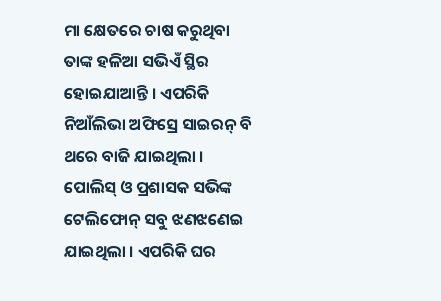ମା କ୍ଷେତରେ ଚାଷ କରୁଥିବା ତାଙ୍କ ହଳିଆ ସଭିଏଁ ସ୍ଥିର ହୋଇଯାଆନ୍ତି । ଏପରିକି ନିଆଁଲିଭା ଅଫିସ୍ରେ ସାଇରନ୍ ବି ଥରେ ବାଜି ଯାଇଥିଲା । ପୋଲିସ୍ ଓ ପ୍ରଶାସକ ସଭିଙ୍କ ଟେଲିଫୋନ୍ ସବୁ ଝଣଝଣେଇ ଯାଇଥିଲା । ଏପରିକି ଘର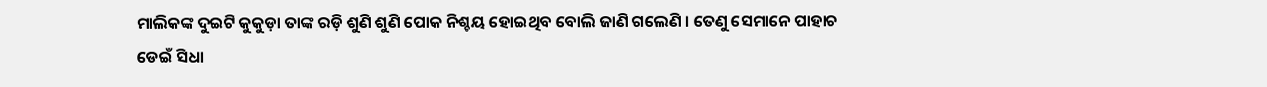ମାଲିକଙ୍କ ଦୁଇଟି କୁକୁଡ଼ା ତାଙ୍କ ରଡ଼ି ଶୁଣି ଶୁଣି ପୋକ ନିଶ୍ଚୟ ହୋଇଥିବ ବୋଲି ଜାଣି ଗଲେଣି । ତେଣୁ ସେମାନେ ପାହାଚ ଡେଇଁ ସିଧା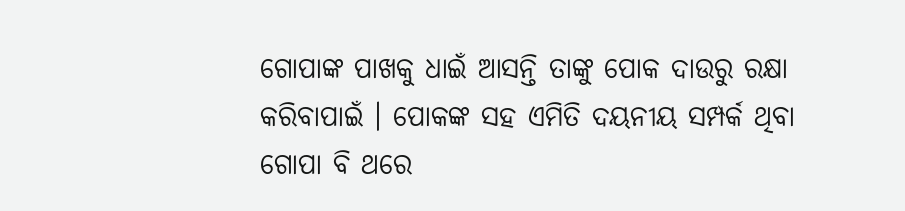ଗୋପାଙ୍କ ପାଖକୁ ଧାଇଁ ଆସନ୍ତି ତାଙ୍କୁ ପୋକ ଦାଉରୁ ରକ୍ଷା କରିବାପାଇଁ । ପୋକଙ୍କ ସହ ଏମିତି ଦୟନୀୟ ସମ୍ପର୍କ ଥିବା ଗୋପା ବି ଥରେ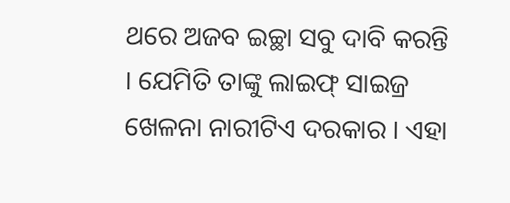ଥରେ ଅଜବ ଇଚ୍ଛା ସବୁ ଦାବି କରନ୍ତି । ଯେମିତି ତାଙ୍କୁ ଲାଇଫ୍ ସାଇଜ୍ର ଖେଳନା ନାରୀଟିଏ ଦରକାର । ଏହା